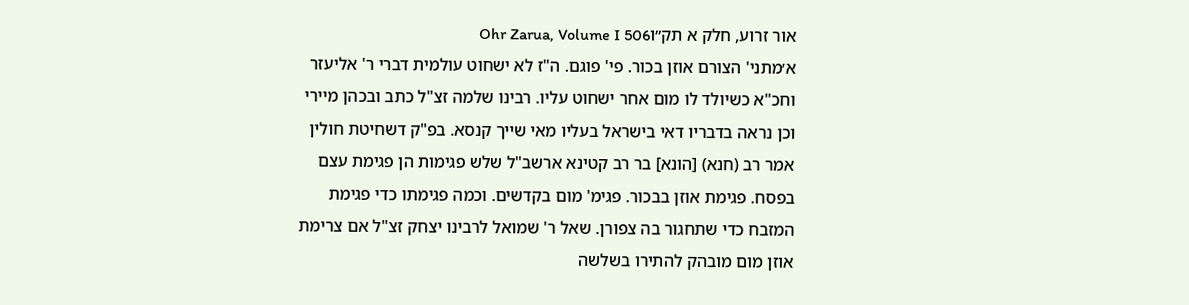אור זרוע, חלק א תק״וOhr Zarua, Volume I 506
א׳מתני' הצורם אוזן בכור. פי' פוגם. ה"ז לא ישחוט עולמית דברי ר' אליעזר וחכ"א כשיולד לו מום אחר ישחוט עליו. רבינו שלמה זצ"ל כתב ובכהן מיירי וכן נראה בדבריו דאי בישראל בעליו מאי שייך קנסא. בפ"ק דשחיטת חולין אמר רב (חנא) [הונא] בר רב קטינא ארשב"ל שלש פגימות הן פגימת עצם בפסח. פגימת אוזן בבכור. פגימ' מום בקדשים. וכמה פגימתו כדי פגימת המזבח כדי שתחגור בה צפורן. שאל ר' שמואל לרבינו יצחק זצ"ל אם צרימת אוזן מום מובהק להתירו בשלשה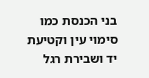בני הכנסת כמו סימוי עין וקטיעת יד ושבירת רגל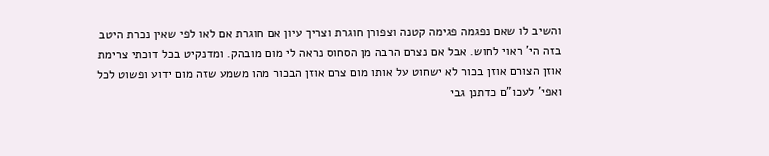והשיב לו שאם נפגמה פגימה קטנה וצפורן חוגרת וצריך עיון אם חוגרת אם לאו לפי שאין נכרת היטב בזה הי' ראוי לחוש. אבל אם נצרם הרבה מן הסחוס נראה לי מום מובהק. ומדנקיט בכל דוכתי צרימת אוזן הצורם אוזן בכור לא ישחוט על אותו מום צרם אוזן הבכור מהו משמע שזה מום ידוע ופשוט לכל ואפי' לעכו"ם כדתנן גבי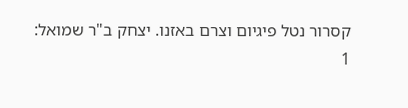קסרור נטל פיגיום וצרם באזנו. יצחק ב"ר שמואל:
1